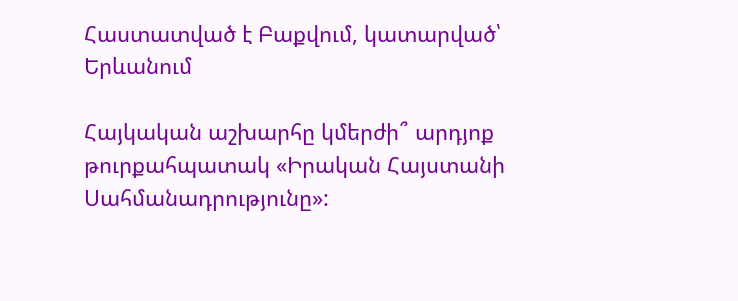Հաստատված է Բաքվում, կատարված՝ Երևանում

Հայկական աշխարհը կմերժի՞ արդյոք թուրքահպատակ «Իրական Հայստանի Սահմանադրությունը»: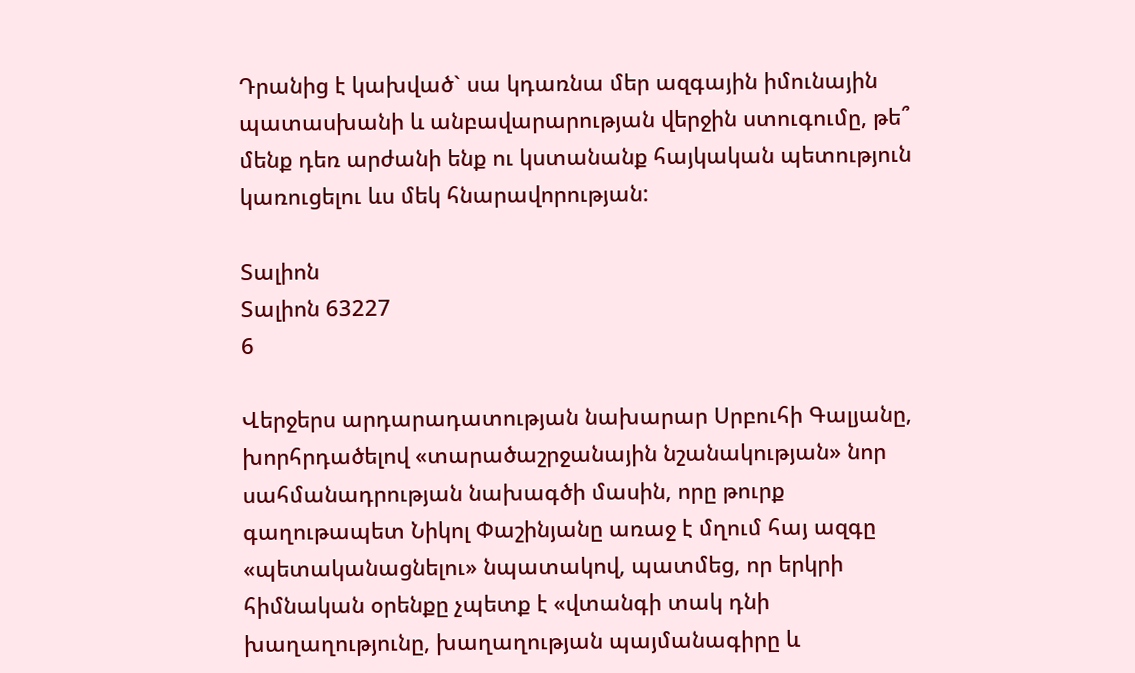Դրանից է կախված` սա կդառնա մեր ազգային իմունային պատասխանի և անբավարարության վերջին ստուգումը, թե՞ մենք դեռ արժանի ենք ու կստանանք հայկական պետություն կառուցելու ևս մեկ հնարավորության:

Տալիոն
Տալիոն 63227
6

Վերջերս արդարադատության նախարար Սրբուհի Գալյանը, խորհրդածելով «տարածաշրջանային նշանակության» նոր սահմանադրության նախագծի մասին, որը թուրք գաղութապետ Նիկոլ Փաշինյանը առաջ է մղում հայ ազգը «պետականացնելու» նպատակով, պատմեց, որ երկրի հիմնական օրենքը չպետք է «վտանգի տակ դնի խաղաղությունը, խաղաղության պայմանագիրը և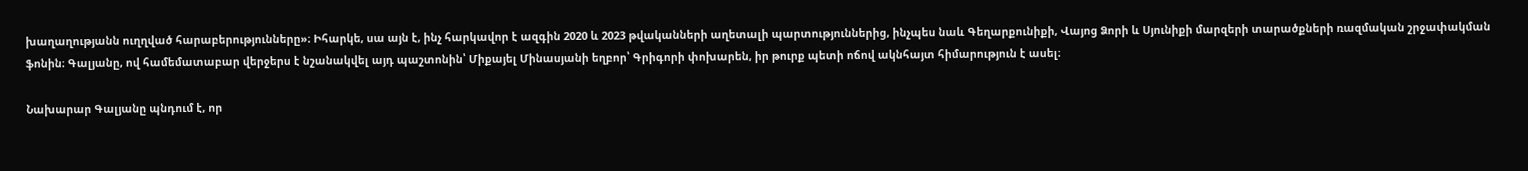խաղաղությանն ուղղված հարաբերությունները»։ Իհարկե, սա այն է, ինչ հարկավոր է ազգին 2020 և 2023 թվականների աղետալի պարտություններից, ինչպես նաև Գեղարքունիքի, Վայոց Ձորի և Սյունիքի մարզերի տարածքների ռազմական շրջափակման ֆոնին։ Գալյանը, ով համեմատաբար վերջերս է նշանակվել այդ պաշտոնին՝ Միքայել Մինասյանի եղբոր՝ Գրիգորի փոխարեն, իր թուրք պետի ոճով ակնհայտ հիմարություն է ասել։

Նախարար Գալյանը պնդում է, որ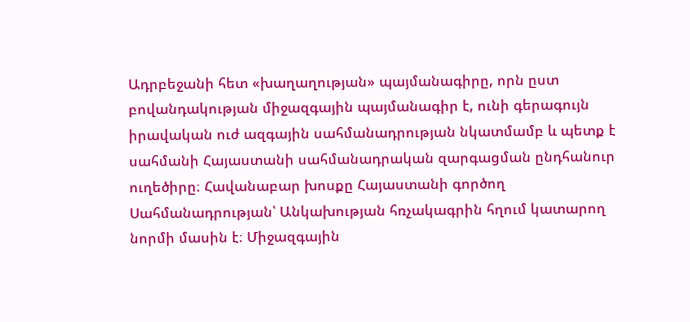Ադրբեջանի հետ «խաղաղության» պայմանագիրը, որն ըստ բովանդակության միջազգային պայմանագիր է, ունի գերագույն իրավական ուժ ազգային սահմանադրության նկատմամբ և պետք է սահմանի Հայաստանի սահմանադրական զարգացման ընդհանուր ուղեծիրը։ Հավանաբար խոսքը Հայաստանի գործող Սահմանադրության՝ Անկախության հռչակագրին հղում կատարող նորմի մասին է։ Միջազգային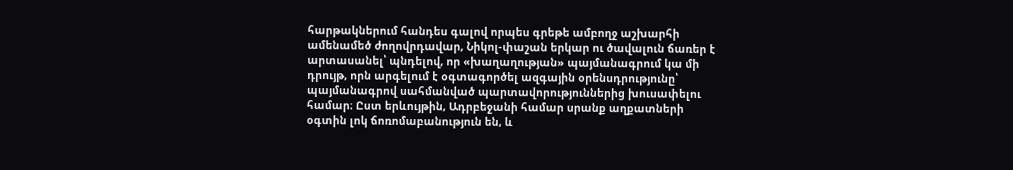հարթակներում հանդես գալով որպես գրեթե ամբողջ աշխարհի ամենամեծ ժողովրդավար, Նիկոլ-փաշան երկար ու ծավալուն ճառեր է արտասանել՝ պնդելով, որ «խաղաղության» պայմանագրում կա մի դրույթ, որն արգելում է օգտագործել ազգային օրենսդրությունը՝ պայմանագրով սահմանված պարտավորություններից խուսափելու համար։ Ըստ երևույթին, Ադրբեջանի համար սրանք աղքատների օգտին լոկ ճոռոմաբանություն են, և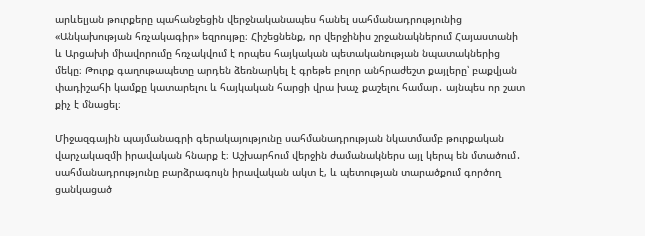արևելյան թուրքերը պահանջեցին վերջնականապես հանել սահմանադրությունից «Անկախության հռչակագիր» եզրույթը։ Հիշեցնենք, որ վերջինիս շրջանակներում Հայաստանի և Արցախի միավորումը հռչակվում է որպես հայկական պետականության նպատակներից մեկը։ Թուրք գաղութապետը արդեն ձեռնարկել է գրեթե բոլոր անհրաժեշտ քայլերը՝ բաքվյան փադիշահի կամքը կատարելու և հայկական հարցի վրա խաչ քաշելու համար․ այնպես որ շատ քիչ է մնացել։

Միջազգային պայմանագրի գերակայությունը սահմանադրության նկատմամբ թուրքական վարչակազմի իրավական հնարք է։ Աշխարհում վերջին ժամանակներս այլ կերպ են մտածում․ սահմանադրությունը բարձրագույն իրավական ակտ է, և պետության տարածքում գործող ցանկացած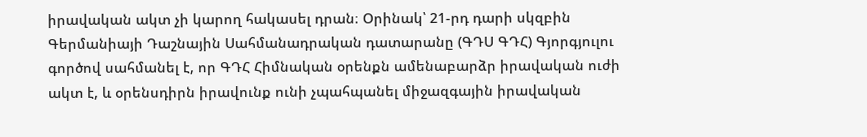իրավական ակտ չի կարող հակասել դրան։ Օրինակ՝ 21-րդ դարի սկզբին Գերմանիայի Դաշնային Սահմանադրական դատարանը (ԳԴՍ ԳԴՀ) Գյորգյուլու գործով սահմանել է, որ ԳԴՀ Հիմնական օրենքն ամենաբարձր իրավական ուժի ակտ է, և օրենսդիրն իրավունք ունի չպահպանել միջազգային իրավական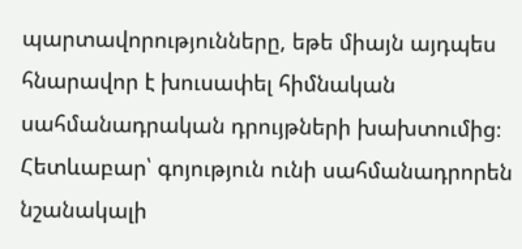պարտավորությունները, եթե միայն այդպես հնարավոր է խուսափել հիմնական սահմանադրական դրույթների խախտումից։ Հետևաբար՝ գոյություն ունի սահմանադրորեն նշանակալի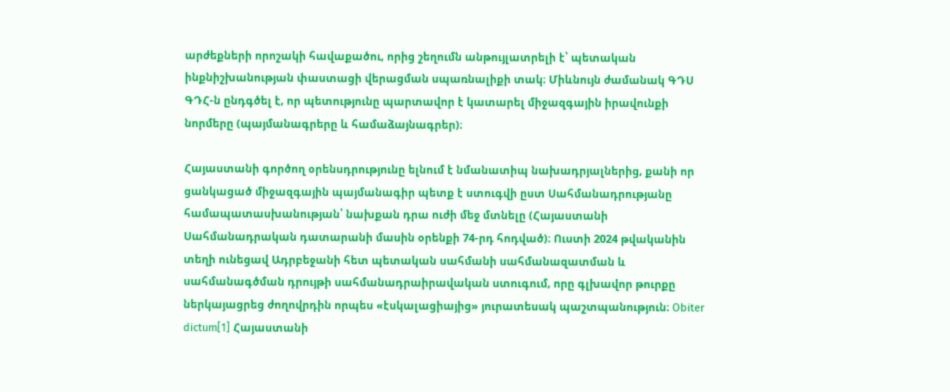արժեքների որոշակի հավաքածու, որից շեղումն անթույլատրելի է՝ պետական ինքնիշխանության փաստացի վերացման սպառնալիքի տակ։ Միևնույն ժամանակ ԳԴՍ ԳԴՀ-ն ընդգծել է, որ պետությունը պարտավոր է կատարել միջազգային իրավունքի նորմերը (պայմանագրերը և համաձայնագրեր)։

Հայաստանի գործող օրենսդրությունը ելնում է նմանատիպ նախադրյալներից, քանի որ ցանկացած միջազգային պայմանագիր պետք է ստուգվի ըստ Սահմանադրությանը համապատասխանության՝ նախքան դրա ուժի մեջ մտնելը (Հայաստանի Սահմանադրական դատարանի մասին օրենքի 74-րդ հոդված)։ Ուստի 2024 թվականին տեղի ունեցավ Ադրբեջանի հետ պետական սահմանի սահմանազատման և սահմանագծման դրույթի սահմանադրաիրավական ստուգում, որը գլխավոր թուրքը ներկայացրեց ժողովրդին որպես «էսկալացիայից» յուրատեսակ պաշտպանություն։ Obiter dictum[1] Հայաստանի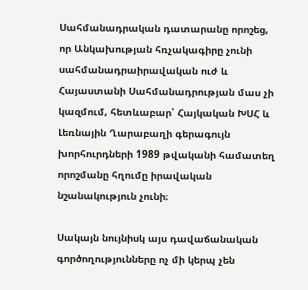Սահմանադրական դատարանը որոշեց, որ Անկախության հռչակագիրը չունի սահմանադրաիրավական ուժ և Հայաստանի Սահմանադրության մաս չի կազմում, հետևաբար՝ Հայկական ԽՍՀ և Լեռնային Ղարաբաղի գերագույն խորհուրդների 1989 թվականի համատեղ որոշմանը հղումը իրավական նշանակություն չունի։

Սակայն նույնիսկ այս դավաճանական գործողությունները ոչ մի կերպ չեն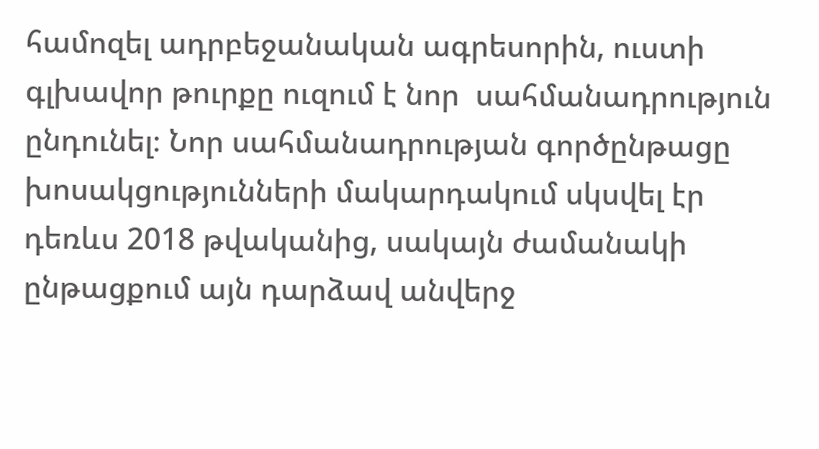համոզել ադրբեջանական ագրեսորին, ուստի գլխավոր թուրքը ուզում է նոր  սահմանադրություն ընդունել։ Նոր սահմանադրության գործընթացը խոսակցությունների մակարդակում սկսվել էր դեռևս 2018 թվականից, սակայն ժամանակի ընթացքում այն դարձավ անվերջ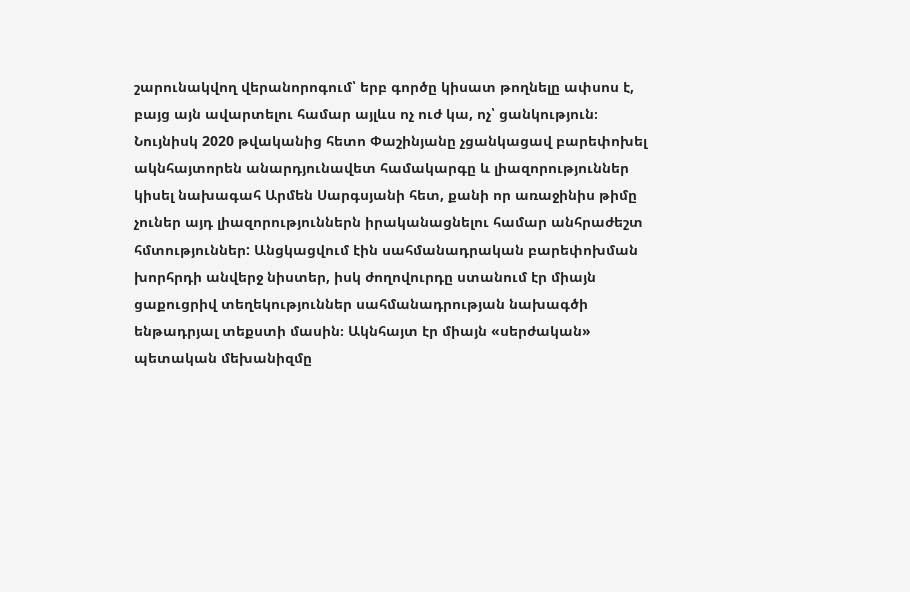շարունակվող վերանորոգում՝ երբ գործը կիսատ թողնելը ափսոս է, բայց այն ավարտելու համար այլևս ոչ ուժ կա, ոչ՝ ցանկություն։ Նույնիսկ 2020 թվականից հետո Փաշինյանը չցանկացավ բարեփոխել ակնհայտորեն անարդյունավետ համակարգը և լիազորություններ կիսել նախագահ Արմեն Սարգսյանի հետ, քանի որ առաջինիս թիմը չուներ այդ լիազորություններն իրականացնելու համար անհրաժեշտ հմտություններ: Անցկացվում էին սահմանադրական բարեփոխման խորհրդի անվերջ նիստեր, իսկ ժողովուրդը ստանում էր միայն ցաքուցրիվ տեղեկություններ սահմանադրության նախագծի ենթադրյալ տեքստի մասին։ Ակնհայտ էր միայն «սերժական» պետական մեխանիզմը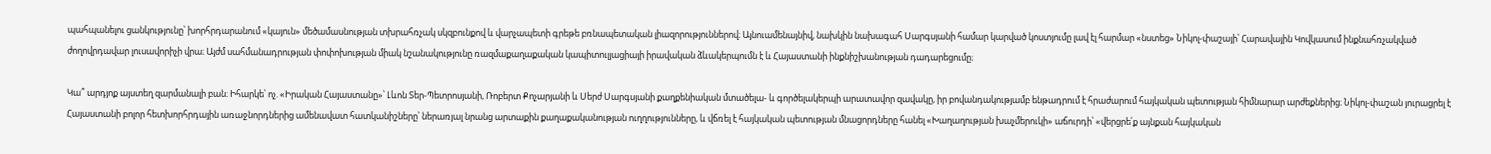պահպանելու ցանկությունը՝ խորհրդարանում «կայուն» մեծամասնության տխրահռչակ սկզբունքով և վարչապետի գրեթե բռնապետական լիազորություններով։ Այնուամենայնիվ, նախկին նախագահ Սարգսյանի համար կարված կոստյումը լավ էլ հարմար «նստեց» Նիկոլ-փաշայի՝ Հարավային Կովկասում ինքնահռչակված ժողովրդավար լուսավորիչի վրա։ Այժմ սահմանադրության փոփոխության միակ նշանակությունը ռազմաքաղաքական կապիտուլյացիայի իրավական ձևակերպումն է և Հայաստանի ինքնիշխանության դադարեցումը։

Կա՞ արդյոք այստեղ զարմանալի բան։ Իհարկե՝ ոչ. «Իրական Հայաստանը»՝ Լևոն Տեր-Պետրոսյանի, Ռոբերտ Քոչարյանի և Սերժ Սարգսյանի քաղքենիական մտածելա- և գործելակերպի արատավոր զավակը, իր բովանդակությամբ ենթադրում է հրաժարում հայկական պետության հիմնարար արժեքներից։ Նիկոլ-փաշան յուրացրել է Հայաստանի բոլոր հետխորհրդային առաջնորդներից ամենավատ հատկանիշները՝ ներառյալ նրանց արտաքին քաղաքականության ուղղությունները, և վճռել է հայկական պետության մնացորդները հանել «Խաղաղության խաչմերուկի» աճուրդի՝ «վերցրե՛ք այնքան հայկական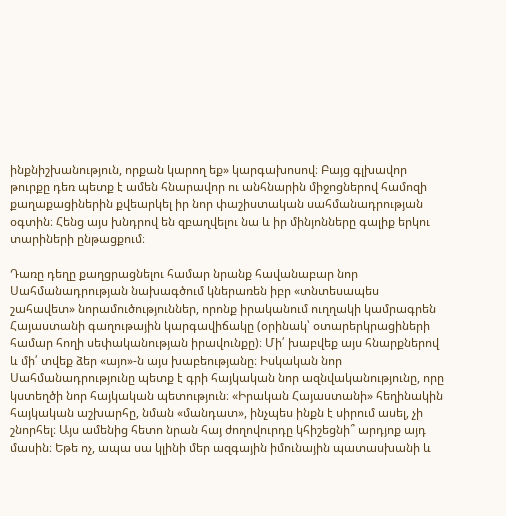ինքնիշխանություն, որքան կարող եք» կարգախոսով։ Բայց գլխավոր թուրքը դեռ պետք է ամեն հնարավոր ու անհնարին միջոցներով համոզի քաղաքացիներին քվեարկել իր նոր փաշիստական սահմանադրության օգտին։ Հենց այս խնդրով են զբաղվելու նա և իր մինյոնները գալիք երկու տարիների ընթացքում։

Դառը դեղը քաղցրացնելու համար նրանք հավանաբար նոր Սահմանադրության նախագծում կներառեն իբր «տնտեսապես շահավետ» նորամուծություններ, որոնք իրականում ուղղակի կամրագրեն Հայաստանի գաղութային կարգավիճակը (օրինակ՝ օտարերկրացիների համար հողի սեփականության իրավունքը)։ Մի՛ խաբվեք այս հնարքներով և մի՛ տվեք ձեր «այո»-ն այս խաբեությանը։ Իսկական նոր Սահմանադրությունը պետք է գրի հայկական նոր ազնվականությունը, որը կստեղծի նոր հայկական պետություն։ «Իրական Հայաստանի» հեղինակին հայկական աշխարհը, նման «մանդատ», ինչպես ինքն է սիրում ասել, չի շնորհել։ Այս ամենից հետո նրան հայ ժողովուրդը կհիշեցնի՞ արդյոք այդ մասին։ Եթե ոչ, ապա սա կլինի մեր ազգային իմունային պատասխանի և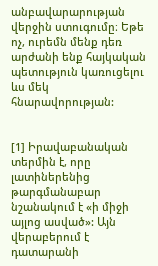անբավարարության վերջին ստուգումը։ Եթե ոչ, ուրեմն մենք դեռ արժանի ենք հայկական պետություն կառուցելու ևս մեկ հնարավորության:


[1] Իրավաբանական տերմին է, որը լատիներենից թարգմանաբար նշանակում է «ի միջի այլոց ասված»: Այն վերաբերում է դատարանի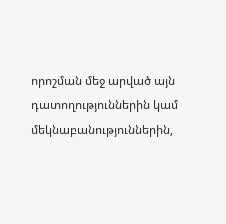որոշման մեջ արված այն դատողություններին կամ մեկնաբանություններին,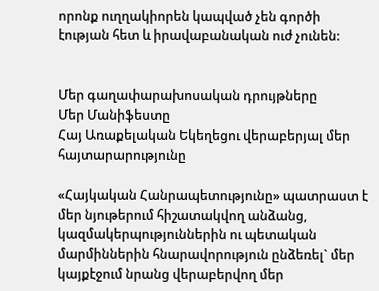որոնք ուղղակիորեն կապված չեն գործի էության հետ և իրավաբանական ուժ չունեն:


Մեր գաղափարախոսական դրույթները
Մեր Մանիֆեստը
Հայ Առաքելական Եկեղեցու վերաբերյալ մեր հայտարարությունը

«Հայկական Հանրապետությունը» պատրաստ է մեր նյութերում հիշատակվող անձանց, կազմակերպություններին ու պետական մարմիններին հնարավորություն ընձեռել` մեր կայքէջում նրանց վերաբերվող մեր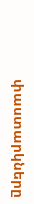փաստարկները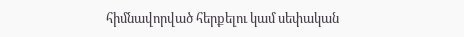հիմնավորված հերքելու կամ սեփական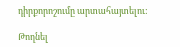դիրքորոշումը արտահայտելու:

Թողնել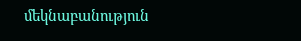մեկնաբանություն